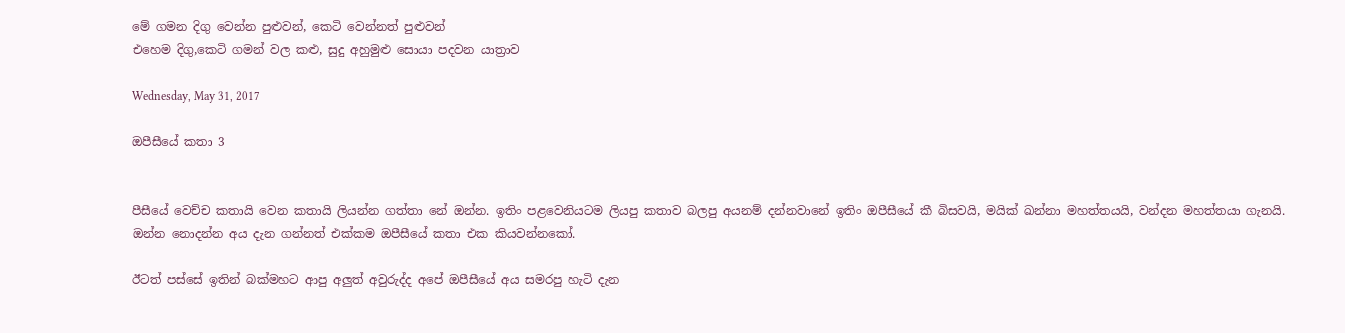මේ ගමන දිගු වෙන්න පුළුවන්, කෙටි වෙන්නත් පුළුවන්
එහෙම දිගු,කෙටි ගමන් වල කළු, සුදු අහුමුළු සොයා පදවන යාත්‍රාව

Wednesday, May 31, 2017

ඔපීසීයේ කතා 3


පීසීයේ වෙච්ච කතායි වෙන කතායි ලියන්න ගත්තා නේ ඔන්න. ඉතිං පළවෙනියටම ලියපු කතාව බලපු අයනම් දන්නවානේ ඉතිං ඔපීසීයේ කී බිසවයි, මයික් ඛන්නා මහත්තයයි, වන්දන මහත්තයා ගැනයි. ඔන්න නොදන්න අය දැන ගන්නත් එක්කම ඔපීසීයේ කතා එක කියවන්නකෝ.

ඊටත් පස්සේ ඉතින් බක්මහට ආපු අලුත් අවුරුද්ද අපේ ඔපීසීයේ අය සමරපු හැටි දැන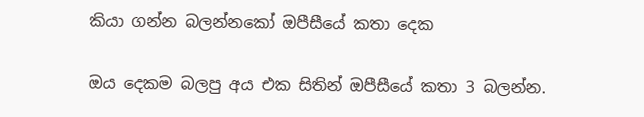කියා ගන්න බලන්නකෝ ඔපීසීයේ කතා දෙක

ඔය දෙකම බලපු අය එක සිතින් ඔපීසීයේ කතා 3 බලන්න.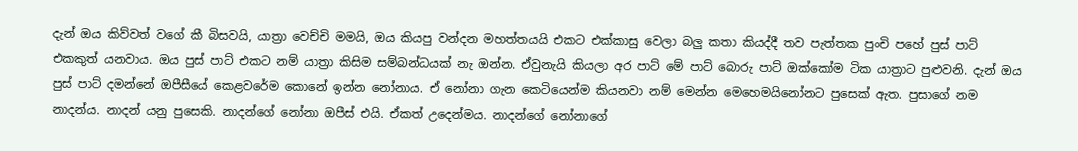දැන් ඔය කිව්වත් වගේ කී බිසවයි, යාත්‍රා වෙච්චි මමයි, ඔය කියපු වන්දන මහත්තයයි එකට එක්කාසු වෙලා බලු කතා කියද්දී තව පැත්තක පුංචි පහේ පුස් පාට් එකකුත් යනවාය. ඔය පුස් පාට් එකට නම් යාත්‍රා කිසිම සම්බන්ධයක් නැ ඔන්න. ඒවුනැයි කියලා අර පාට් මේ පාට් බොරු පාට් ඔක්කෝම ටික යාත්‍රාට පුළුවනි. දැන් ඔය පුස් පාට් දමන්නේ ඔපීසීයේ කෙළවරේම කොනේ ඉන්න නෝනාය. ඒ නෝනා ගැන කෙටියෙන්ම කියනවා නම් මෙන්න මෙහෙමයිනෝනට පුසෙක් ඇත. පුසාගේ නම නාදන්ය. නාදන් යනු පුසෙකි. නාදන්ගේ නෝනා ඔපීස් එයි. ඒකත් උදෙන්මය. නාදන්ගේ නෝනාගේ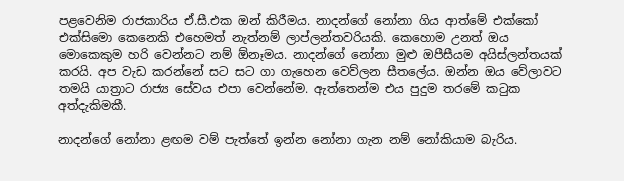පළවෙනිම රාජකාරිය ඒ.සී.එක ඔන් කිරීමය. නාදන්ගේ නෝනා ගිය ආත්මේ එක්කෝ එක්සිමො කෙනෙකි එහෙමත් නැත්නම් ලාප්ලන්තවරියකි. කෙහොම උනත් ඔය මොකෙකුම හරි වෙන්නට නම් ඕනෑමය. නාදන්ගේ නෝනා මුළු ඔපීසීයම අයිස්ලන්තයක් කරයි. අප වැඩ කරන්නේ සට සට ගා ගැහෙන වෙව්ලන සීතලේය. ඔන්න ඔය වේලාවට තමයි යාත්‍රාට රාජ්‍ය සේවය එපා වෙන්නේම. ඇත්තෙන්ම එය පුදුම තරමේ කටුක අත්දැකිමකී.

නාදන්ගේ නෝනා ළඟම වම් පැත්තේ ඉන්න නෝනා ගැන නම් නෝකියාම බැරිය.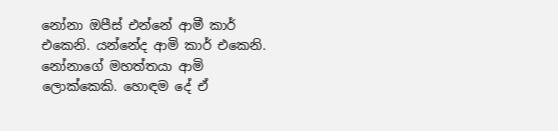නෝනා ඔපීස් එන්නේ ආමී කාර් එකෙනි. යන්නේද ආමි කාර් එකෙනි. නෝනාගේ මහත්තයා ආමි ලොක්කෙකි. හොඳම දේ ඒ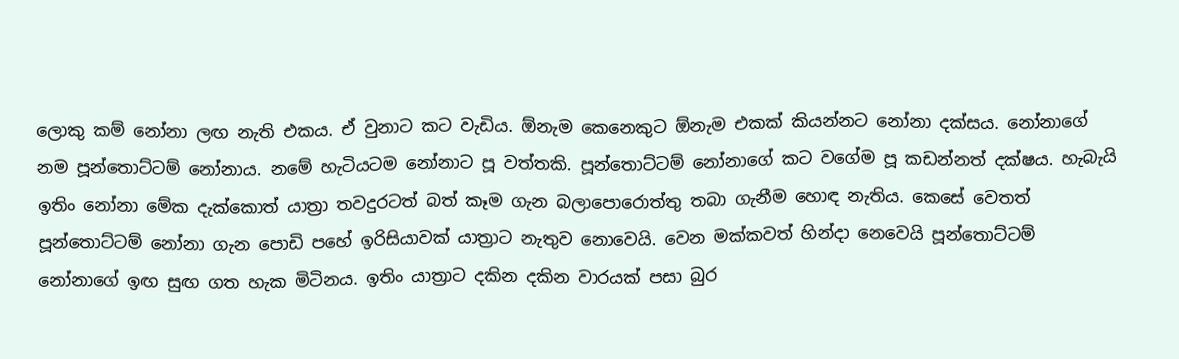ලොකු කම් නෝනා ලඟ නැති එකය. ඒ වුනාට කට වැඩිය. ඕනැම කෙනෙකුට ඕනැම එකක් කියන්නට නෝනා දක්සය. නෝනාගේ නම පූන්තොට්ටම් නෝනාය. නමේ හැටියටම නෝනාට පූ වත්තකි. පූන්තොට්ටම් නෝනාගේ කට වගේම පූ කඩන්නත් දක්ෂය. හැබැයි ඉතිං නෝනා මේක දැක්කොත් යාත්‍රා තවදුරටත් බත් කෑම ගැන බලාපොරොත්තු තබා ගැනීම හොඳ නැතිය. කෙසේ වෙතත් පූන්තොට්ටම් නෝනා ගැන පොඩි පහේ ඉරිසියාවක් යාත්‍රාට නැතුව නොවෙයි. වෙන මක්කවත් හින්දා නෙවෙයි පූන්තොට්ටම් නෝනාගේ ඉඟ සුඟ ගත හැක මිටිනය. ඉතිං යාත්‍රාට දකින දකින වාරයක් පසා බුර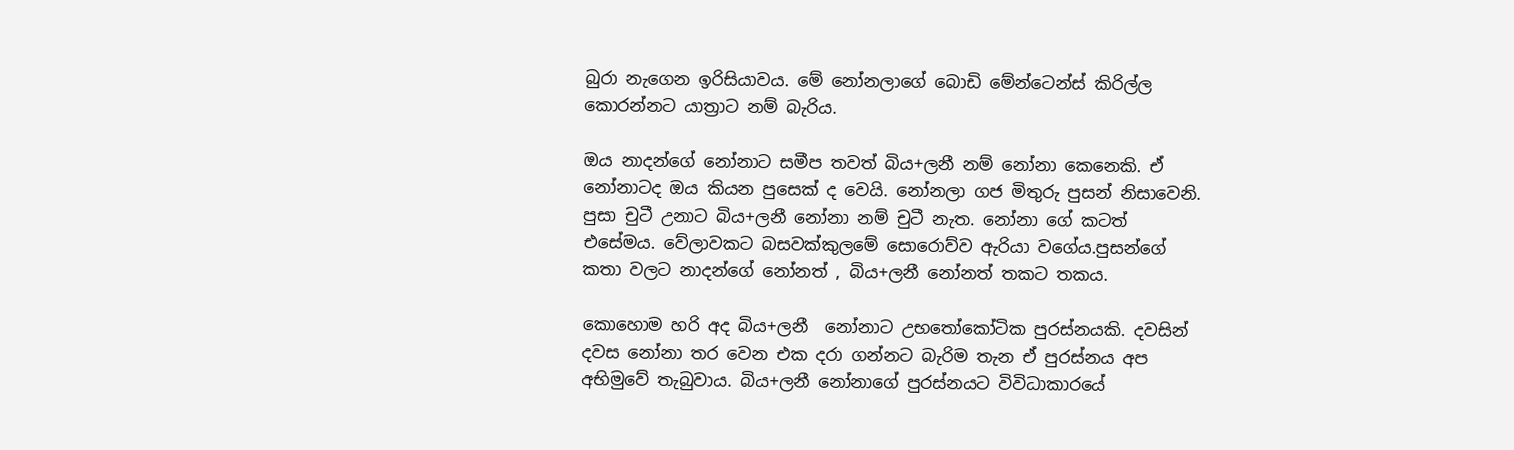බුරා නැගෙන ඉරිසියාවය. මේ නෝනලාගේ බොඩි මේන්ටෙන්ස් කිරිල්ල කොරන්නට යාත්‍රාට නම් බැරිය.

ඔය නාදන්ගේ නෝනාට සමීප තවත් බිය+ලනී නම් නෝනා කෙනෙකි. ඒ නෝනාටද ඔය කියන පුසෙක් ද වෙයි. නෝනලා ගජ මිතුරු පුසන් නිසාවෙනි. පුසා චුටී උනාට බිය+ලනී නෝනා නම් චුටී නැත. නෝනා ගේ කටත් එසේමය. වේලාවකට බසවක්කුලමේ සොරොව්ව ඇරියා වගේය.පුසන්ගේ කතා වලට නාදන්ගේ නෝනත් , බිය+ලනී නෝනත් තකට තකය.

කොහොම හරි අද බිය+ලනී  නෝනාට උභතෝකෝටික පුරස්නයකි. දවසින් දවස නෝනා තර වෙන එක දරා ගන්නට බැරිම තැන ඒ පුරස්නය අප අභිමුවේ තැබුවාය. බිය+ලනී නෝනාගේ පුරස්නයට විවිධාකාරයේ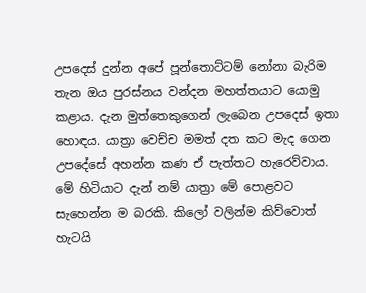උපදෙස් දුන්න අපේ පූන්තොට්ටම් නෝනා බැරිම තැන ඔය පුරස්නය වන්දන මහත්තයාට යොමු කළාය. දැන මුත්තෙකුගෙන් ලැබෙන උපදෙස් ඉතා හොඳය. යාත්‍රා වෙච්ච මමත් දත කට මැද ගෙන උපදේසේ අහන්න කණ ඒ පැත්තට හැරෙව්වාය. මේ හිටියාට දැන් නම් යාත්‍රා මේ පොළවට සැහෙන්න ම බරකි. කිලෝ වලින්ම කිව්වොත් හැටයි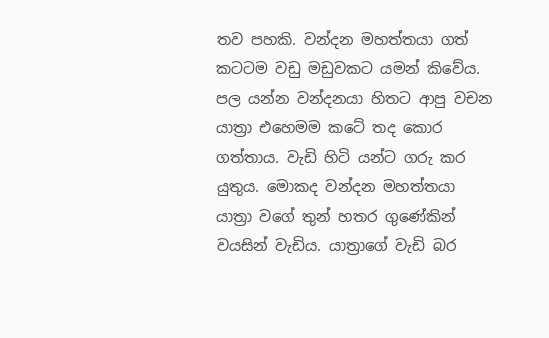තව පහකි. වන්දන මහත්තයා ගත් කටටම වඩු මඩුවකට යමන් කිවේය. පල යන්න වන්දනයා හිතට ආපු වචන යාත්‍රා එහෙමම කටේ තද කොර ගත්තාය. වැඩි හිටි යන්ට ගරු කර යුතුය. මොකද වන්දන මහත්තයා යාත්‍රා වගේ තුන් හතර ගුණේකින් වයසින් වැඩිය. යාත්‍රාගේ වැඩි බර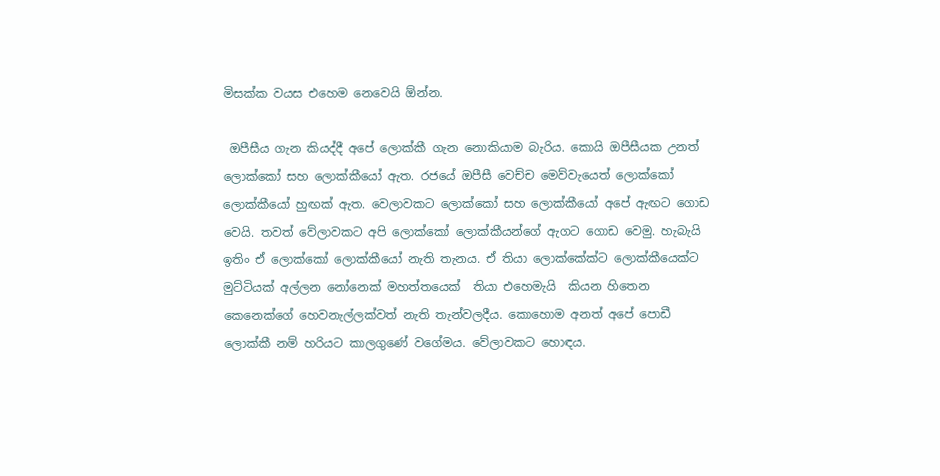මිසක්ක වයස එහෙම නෙවෙයි ඕන්න.

 ඔපීසීය ගැන කියද්දී අපේ ලොක්කී ගැන නොකියාම බැරිය. කොයි ඔපීසීයක උනත් ලොක්කෝ සහ ලොක්කීයෝ ඇත. රජයේ ඔපීසී වෙච්ච මෙව්වැයෙත් ලොක්කෝ ලොක්කීයෝ හුඟක් ඇත. වෙලාවකට ලොක්කෝ සහ ලොක්කීයෝ අපේ ඇඟට ගොඩ වෙයි. තවත් වේලාවකට අපි ලොක්කෝ ලොක්කීයන්ගේ ඇගට ගොඩ වෙමු. හැබැයි ඉතිං ඒ ලොක්කෝ ලොක්කීයෝ නැති තැනය. ඒ තියා ලොක්කේක්ට ලොක්කීයෙක්ට මුට්ටියක් අල්ලන නෝනෙක් මහත්තයෙක්  තියා එහෙමැයි  කියන හිතෙන කෙනෙක්ගේ හෙවනැල්ලක්වත් නැති තැන්වලදීය. කොහොම අනත් අපේ පොඩී ලොක්කී නම් හරියට කාලගුණේ වගේමය. වේලාවකට හොඳය.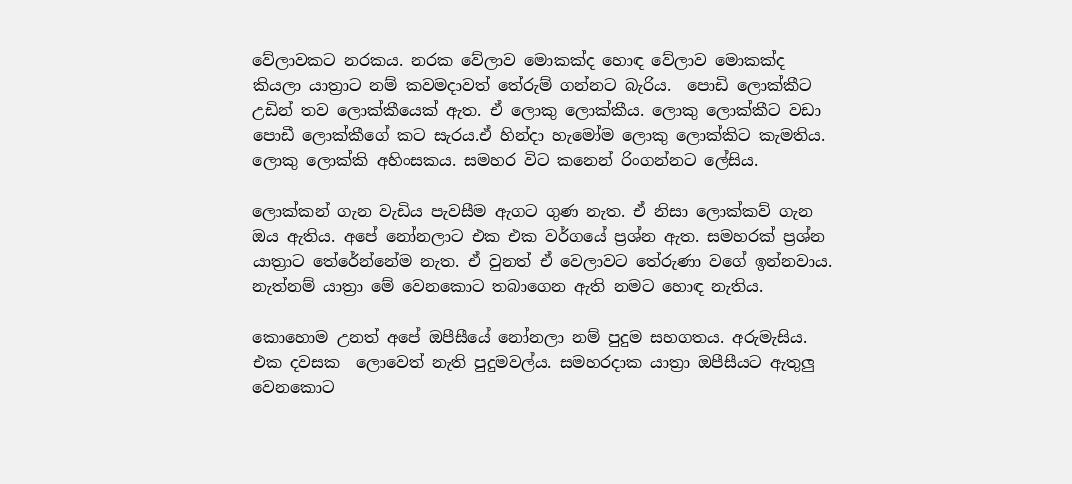වේලාවකට නරකය. නරක වේලාව මොකක්ද හොඳ වේලාව මොකක්ද කියලා යාත්‍රාට නම් කවමදාවත් තේරුම් ගන්නට බැරිය.  පොඩි ලොක්කීට උඩින් තව ලොක්කීයෙක් ඇත. ඒ ලොකු ලොක්කීය. ලොකු ලොක්කීට වඩා පොඩී ලොක්කීගේ කට සැරය.ඒ හින්දා හැමෝම ලොකු ලොක්කිට කැමතිය. ලොකු ලොක්කි අහිංසකය. සමහර විට කනෙන් රිංගන්නට ලේසිය.

ලොක්කන් ගැන වැඩිය පැවසීම ඇගට ගුණ නැත. ඒ නිසා ලොක්කව් ගැන ඔය ඇතිය. අපේ නෝනලාට එක එක වර්ගයේ ප්‍රශ්න ඇත. සමහරක් ප්‍රශ්න යාත්‍රාට තේරේන්නේම නැත. ඒ වුනත් ඒ වෙලාවට තේරුණා වගේ ඉන්නවාය. නැත්නම් යාත්‍රා මේ වෙනකොට තබාගෙන ඇති නමට හොඳ නැතිය.

කොහොම උනත් අපේ ඔපීසීයේ නෝනලා නම් පුදුම සහගතය. අරුමැසිය. එක දවසක  ලොවෙත් නැති පුදුමවල්ය. සමහරදාක යාත්‍රා ඔපීසීයට ඇතුලු වෙනකොට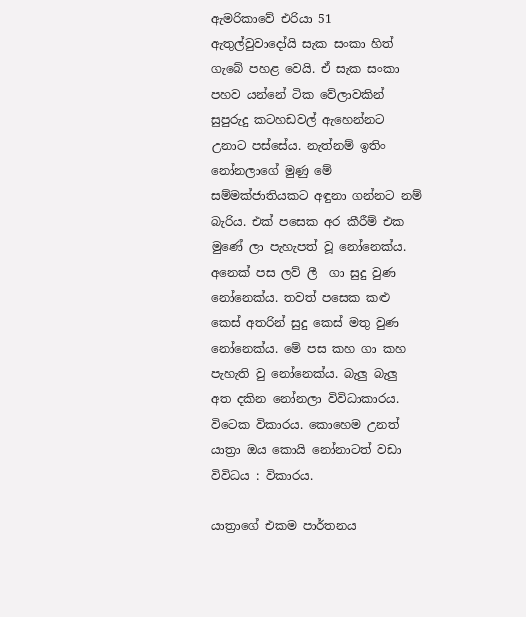ඇමරිකාවේ එරියා 51 ඇතුල්වුවාදෝයි සැක සංකා හිත් ගැබේ පහළ වෙයි. ඒ සැක සංකා පහව යන්නේ ටික වේලාවකින් සුපුරුදු කටහඩවල් ඇහෙන්නට උනාට පස්සේය. නැත්නම් ඉතිං නෝනලාගේ මුණු මේ සම්මක්ජාතියකට අඳුනා ගන්නට නම් බැරිය. එක් පසෙක අර කීරීම් එක මුණේ ලා පැහැපත් වූ නෝනෙක්ය. අනෙක් පස ලව් ලී  ගා සුදු වුණ නෝනෙක්ය. තවත් පසෙක කළු කෙස් අතරින් සුදු කෙස් මතු වුණ නෝනෙක්ය. මේ පස කහ ගා කහ පැහැති වු නෝනෙක්ය. බැලු බැලු අත දකින නෝනලා විවිධාකාරය. විටෙක විකාරය. කොහෙම උනත් යාත්‍රා ඔය කොයි නෝනාටත් වඩා විවිධය : විකාරය.

යාත්‍රාගේ එකම පාර්තනය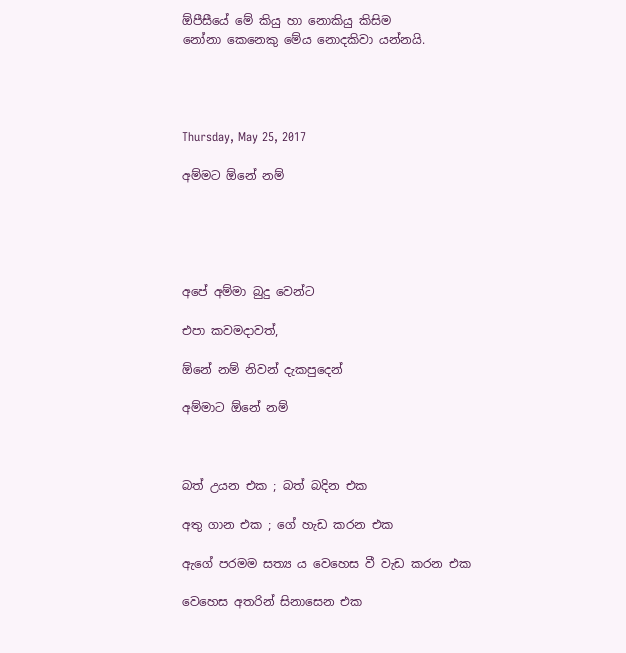ඕපීසීයේ මේ කියු හා නොකියු කිසිම
නෝනා කෙනෙකු මේය නොදකිවා යන්නයි.




Thursday, May 25, 2017

අම්මට ඕනේ නම්





අපේ අම්මා බුදු වෙන්ට

එපා කවමදාවත්,

ඕනේ නම් නිවන් දැකපුදෙන්

අම්මාට ඕනේ නම්



බත් උයන එක ; බත් බදින එක

අතු ගාන එක ; ගේ හැඩ කරන එක

ඇගේ පරමම සත්‍ය ය වෙහෙස වී වැඩ කරන එක

වෙහෙස අතරින් සිනාසෙන එක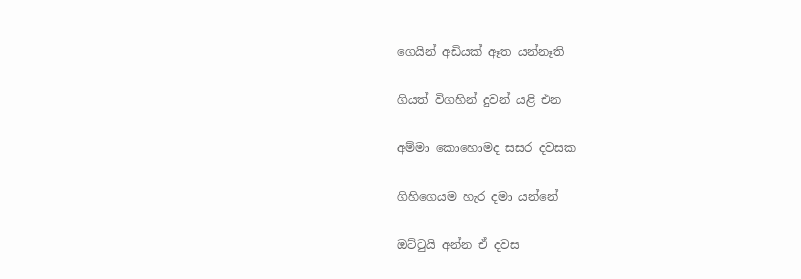ගෙයින් අඩියක් ඈත යන්නෑති

ගියත් විගහින් දුවන් යළි එන

අම්මා කොහොමද සසර දවසක

ගිහිගෙයම හැර දමා යන්නේ

ඔට්ටුයි අන්න ඒ දවස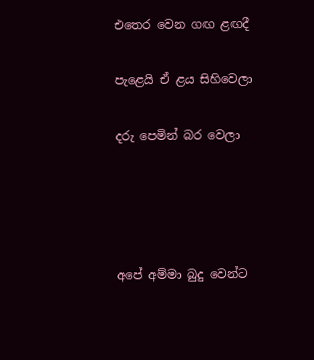එතෙර වෙන ගඟ ළඟදී

පැළෙයි ඒ ළය සිහිවෙලා

දරු පෙමින් බර වෙලා




අපේ අම්මා බුදු වෙන්ට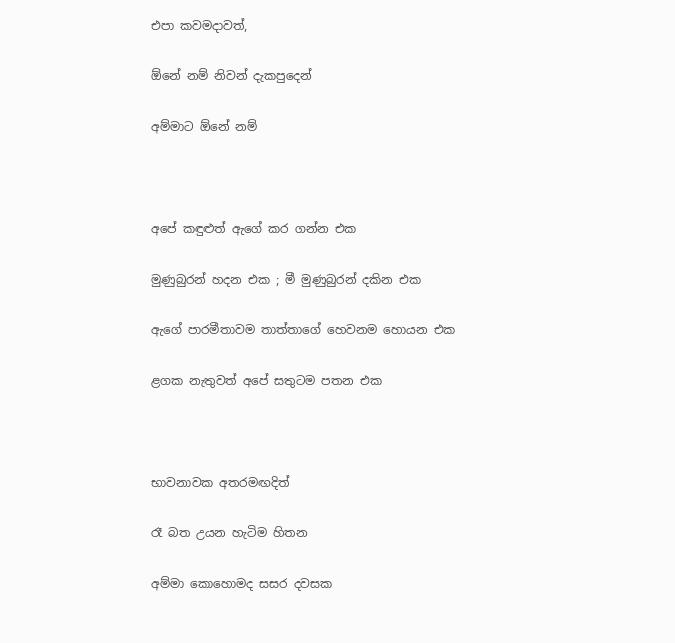එපා කවමදාවත්,

ඕනේ නම් නිවන් දැකපුදෙන්

අම්මාට ඕනේ නම්



අපේ කඳුළුත් ඇගේ කර ගන්න එක

මුණුබුරන් හදන එක ; මී මුණුබුරන් දකින එක

ඇගේ පාරමීතාවම තාත්තාගේ හෙවනම හොයන එක

ළගක නැතුවත් අපේ සතුටම පතන එක



භාවනාවක අතරමඟදිත්

රෑ බත උයන හැටිම හිතන

අම්මා ‍කොහොමද සසර දවසක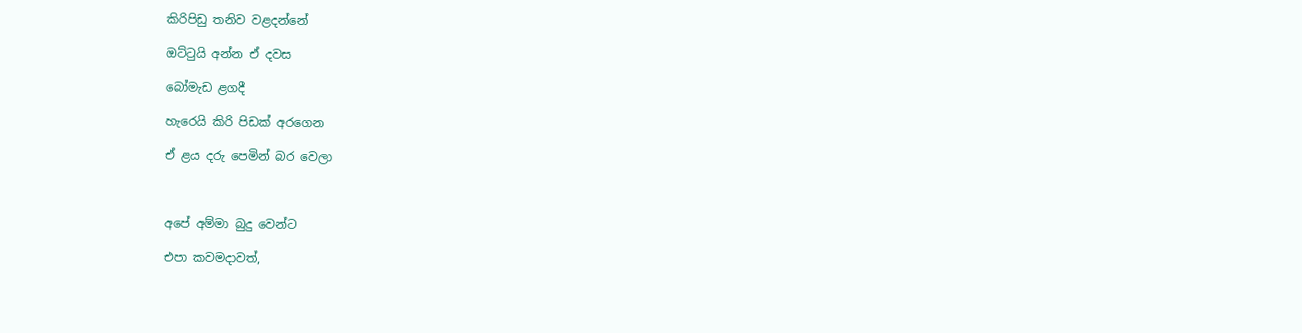කිරිපිඩු තනිව වළදන්නේ

ඔට්ටුයි අන්න ඒ දවස

බෝමැඩ ළගදී

හැරෙයි කිරි පිඩක් අරගෙන

ඒ ළය දරු පෙමින් බර වෙලා



අපේ අම්මා බුදු වෙන්ට

එපා කවමදාවත්,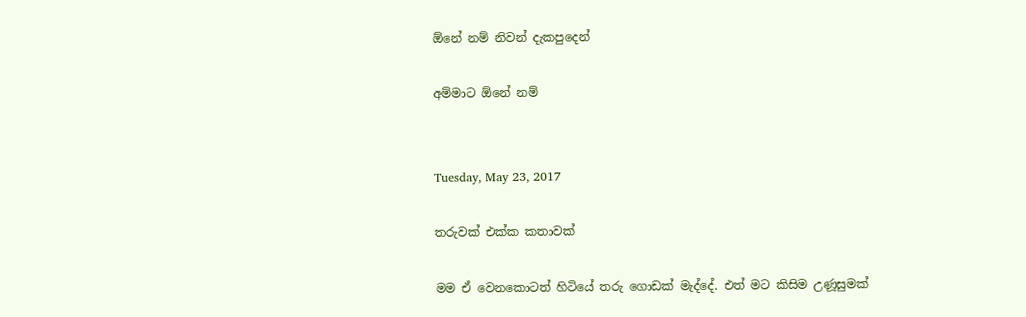ඕනේ නම් නිවන් දැකපුදෙන්

අම්මාට ඕනේ නම්


Tuesday, May 23, 2017

තරුවක් එක්ක කතාවක්

මම ඒ වෙනකොටත් හිටියේ තරු ගොඩක් මැද්දේ. එත් මට කිසිම උණූසුමක්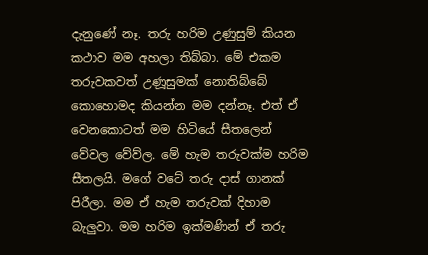දැනුණේ නෑ. තරු හරිම උණුසුම් කියන කථාව මම අහලා තිබ්බා. මේ එකම තරුවකවත් උණූසුමක් නොතිබ්බේ කොහොමද කියන්න මම දන්නෑ. එත් ඒ වෙනකොටත් මම හිටියේ සීතලෙන් වේවල වේව්ල. මේ හැම තරුවක්ම හරිම සීතලයි. මගේ වටේ තරු දාස් ගානක් පිරීලා. මම ඒ හැම තරුවක් දිහාම බැලුවා. මම හරිම ඉක්මණින් ඒ තරු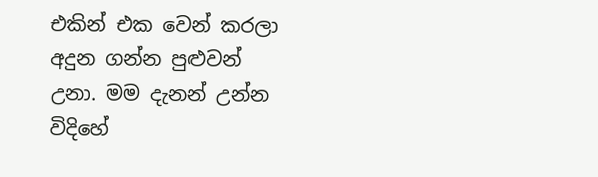එකින් එක වෙන් කරලා අදුන ගන්න පුළුවන් උනා. මම දැනන් උන්න විදිහේ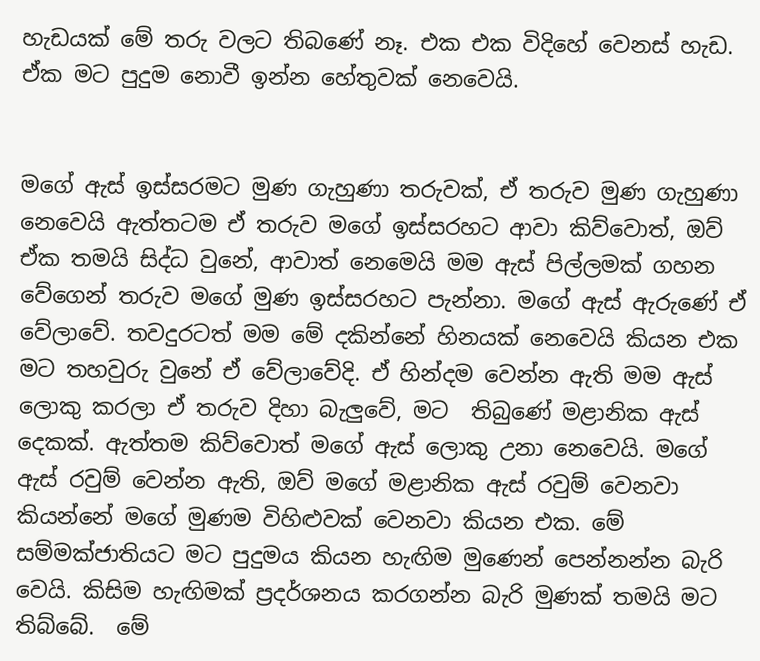හැඩයක් මේ තරු වලට තිබණේ නෑ. එක එක විදිහේ වෙනස් හැඩ. ඒක මට පුදුම නොවී ඉන්න හේතුවක් නෙවෙයි.


මගේ ඇස් ඉස්සරමට මුණ ගැහුණා තරුවක්, ඒ තරුව මුණ ගැහුණා නෙවෙයි ඇත්තටම ඒ තරුව මගේ ඉස්සරහට ආවා කිව්වොත්, ඔව් ඒක තමයි සිද්ධ වුනේ, ආවාත් නෙමෙයි මම ඇස් පිල්ලමක් ගහන වේගෙන් තරුව මගේ මුණ ඉස්සරහට පැන්නා. මගේ ඇස් ඇරුණේ ඒ වේලාවේ. තවදුරටත් මම මේ දකින්නේ හිනයක් නෙවෙයි කියන එක මට තහවුරු වුනේ ඒ වේලාවේදි. ඒ හින්දම වෙන්න ඇති මම ඇස් ලොකු කරලා ඒ තරුව දිහා බැලුවේ, මට  තිබුණේ මළානික ඇස් දෙකක්. ඇත්තම කිව්වොත් මගේ ඇස් ලොකු උනා නෙවෙයි. මගේ ඇස් රවුම් වෙන්න ඇති, ඔව් මගේ මළානික ඇස් රවුම් වෙනවා කියන්නේ මගේ මුණම විහිළුවක් වෙනවා කියන එක. මේ සම්මක්ජාතියට මට පුදුමය කියන හැඟිම මුණෙන් පෙන්නන්න බැරි වෙයි. කිසිම හැඟිමක් ප්‍රදර්ශනය කරගන්න බැරි මුණක් තමයි මට තිබ්බේ.  මේ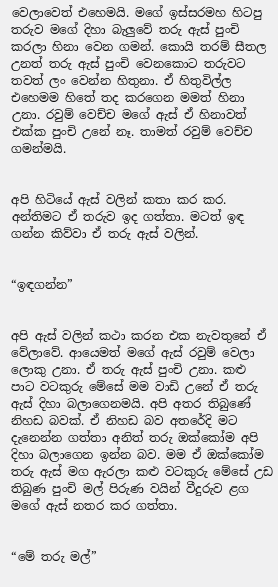වෙලාවෙත් එහෙමයි. මගේ ඉස්සරමහ හිටපු තරුව මගේ දිහා බැලුවේ තරු ඇස් පුංචි කරලා හිනා වෙන ගමන්. කොයි තරම් සීතල උනත් තරු ඇස් පුංචි වෙනකොට තරුවට තවත් ලං වෙන්න හිතුනා. ඒ හිතුවිල්ල එහෙමම හිතේ තද කරගෙන මමත් හිනා උනා. රවුම් වෙච්ච මගේ ඇස් ඒ හිනාවත් එක්ක පුංචි උනේ නෑ. තාමත් රවුම් වෙච්ච ගමන්මයි.


අපි හිටියේ ඇස් වලින් කතා කර කර. අන්තිමට ඒ තරුව ඉද ගත්තා. මටත් ඉඳ ගන්න කිව්වා ඒ තරු ඇස් වලින්.


“ඉඳගන්න”


අපි ඇස් වලින් කථා කරන එක නැවතුනේ ඒ වේලාවේ. ආයෙමත් මගේ ඇස් රවුම් වෙලා ලොකු උනා. ඒ තරු ඇස් පුංචි උනා. කළු පාට වටකුරු මේසේ මම වාඩි උනේ ඒ තරු ඇස් දිහා බලාගෙනමයි. අපි අතර තිබුණේ නිහඩ බවක්. ඒ නිහඩ බව අතරේදි මට දැනෙන්න ගත්තා අනිත් තරු ඔක්කෝම අපි දිහා බලාගෙන ඉන්න බව. මම ඒ ඔක්කෝම තරු ඇස් මග ඇරලා කළු වටකුරු මේසේ උඩ තිබුණ පුංචි මල් පිරුණ වයින් වීදුරුව ළග මගේ ඇස් නතර කර ගත්තා.


“මේ තරු මල්”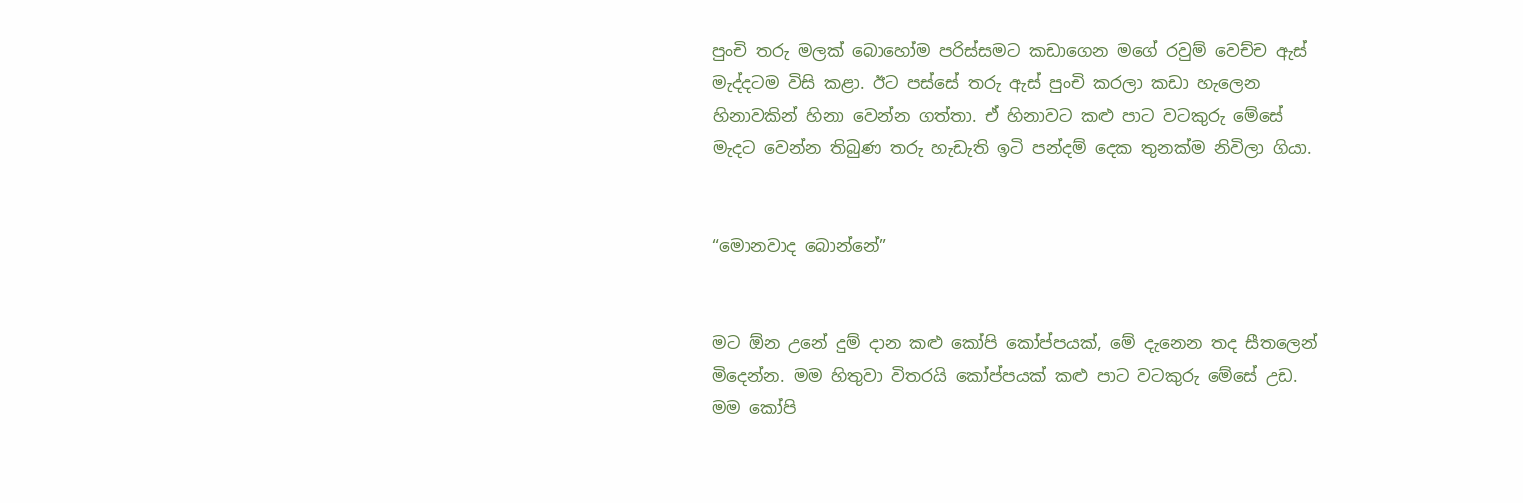පුංචි තරු මලක් බොහෝම පරිස්සමට කඩාගෙන මගේ රවුම් වෙච්ච ඇස් මැද්දටම විසි කළා. ඊට පස්සේ තරු ඇස් පුංචි කරලා කඩා හැලෙන හිනාවකින් හිනා වෙන්න ගත්තා. ඒ හිනාවට කළු පාට වටකුරු මේසේ මැදට වෙන්න තිබුණ තරු හැඩැති ඉටි පන්දම් දෙක තුනක්ම නිවිලා ගියා.


“මොනවාද බොන්නේ”


මට ඕන උනේ දුම් දාන කළු කෝපි කෝප්පයක්, මේ දැනෙන තද සීතලෙන් මිදෙන්න. මම හිතුවා විතරයි කෝප්පයක් කළු පාට වටකුරු මේසේ උඩ. මම කෝපි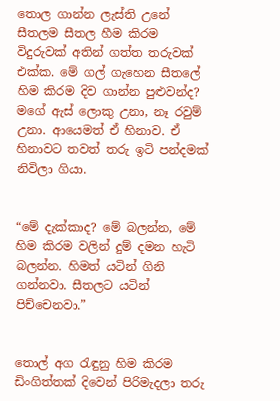තොල ගාන්න ලැස්ති උනේ සීතලම සීතල හීම කිරම විදුරුවක් අතින් ගත්ත තරුවක් එක්ක. මේ ගල් ගැහෙන සීතලේ හිම කිරම දිව ගාන්න පුළුවන්ද? මගේ ඇස් ලොකු උනා, නෑ රවුම් උනා. ආයෙමත් ඒ හිනාව. ඒ හිනාවට තවත් තරු ඉටි පන්දමක් නිවිලා ගියා.


“මේ දැක්කාද? මේ බලන්න, මේ හිම කිරම වලින් දුම් දමන හැටි බලන්න. හිමත් යටින් ගිනි ගන්නවා. සීතලට යටින් පිච්චෙනවා.”


තොල් අග රැඳුනු හිම කිරම ඩිංගිත්තක් දිවෙන් පිරිමැදලා තරු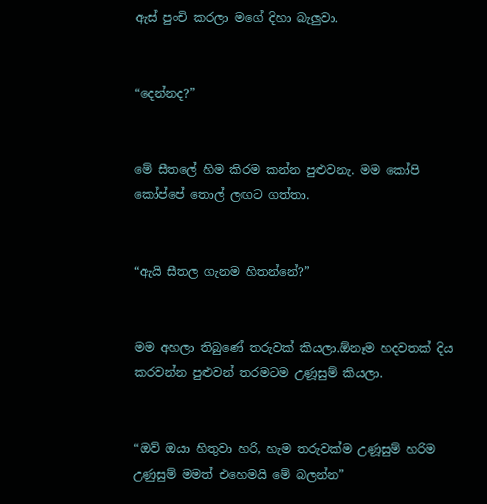ඇස් පුංචි කරලා මගේ දිහා බැලුවා.


“දෙන්නද?”


මේ සීතලේ හිම කිරම කන්න පුළුවනැ. මම කෝපි කෝප්පේ තොල් ලඟට ගත්තා.


“ඇයි සීතල ගැනම හිතන්නේ?”


මම අහලා තිබුණේ තරුවක් කියලා.ඕනෑම හදවතක් දිය කරවන්න පුළුවන් තරමටම උණූසුම් කියලා.


“ඔව් ඔයා හිතුවා හරි, හැම තරුවක්ම උණූසුම් හරිම උණුසුම් මමත් එහෙමයි මේ බලන්න”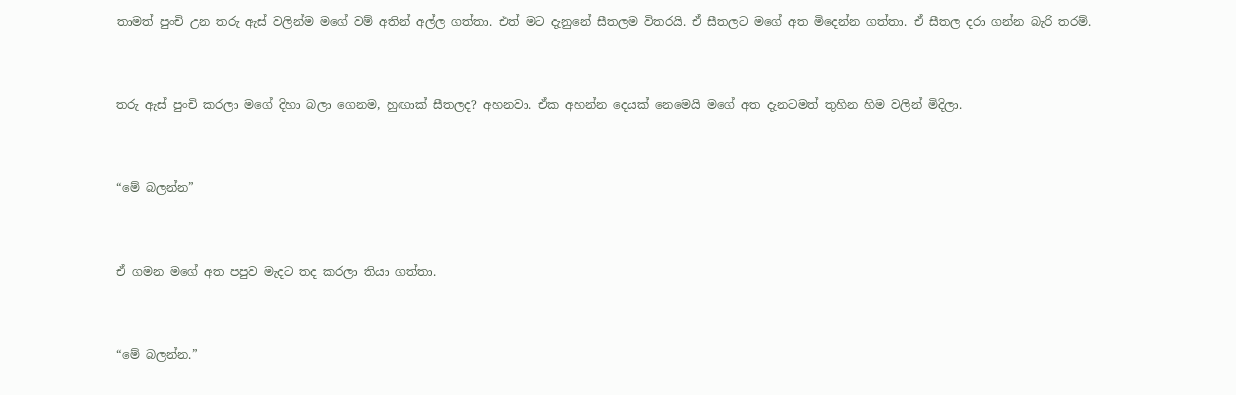තාමත් පුංචි උන තරු ඇස් වලින්ම මගේ වම් අතින් අල්ල ගත්තා. එත් මට දැනුනේ සීතලම විතරයි. ඒ සීතලට මගේ අත මිදෙන්න ගත්තා. ඒ සීතල දරා ගන්න බැරි තරම්.


තරු ඇස් පුංචි කරලා මගේ දිහා බලා ගෙනම, හුඟාක් සීතලද? අහනවා. ඒක අහන්න දෙයක් නෙමෙයි මගේ අත දැනටමත් තුහින හිම වලින් මිදිලා.


“මේ බලන්න”


ඒ ගමන මගේ අත පපුව මැදට තද කරලා තියා ගත්තා.


“මේ බලන්න.”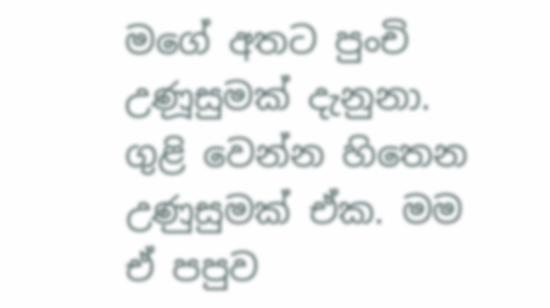මගේ අතට පුංචි උණූසුමක් දැනුනා. ගුළි වෙන්න හිතෙන උණුසුමක් ඒක. මම ඒ පපුව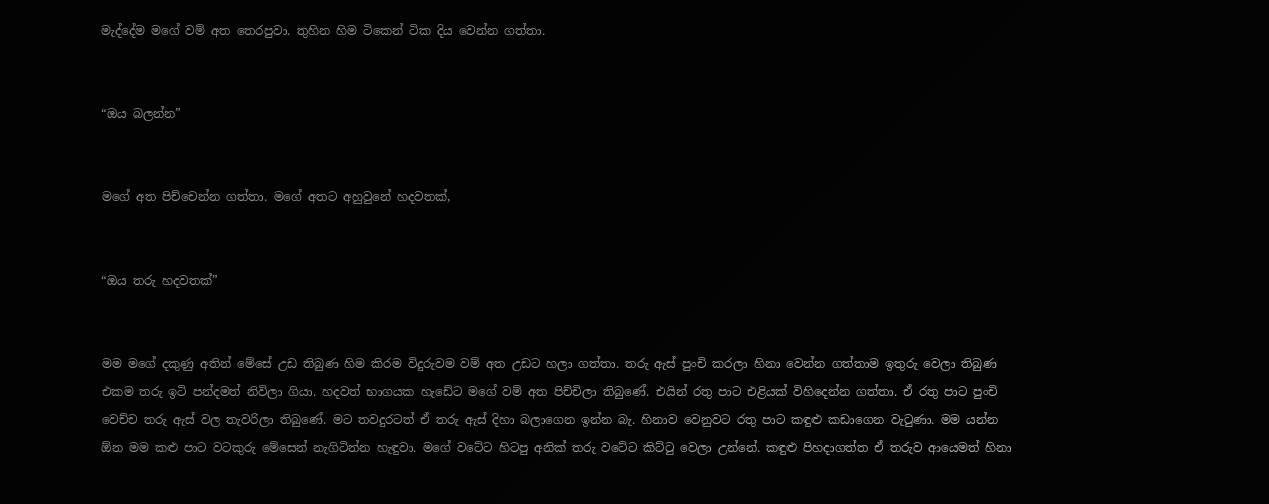මැද්දේම මගේ වම් අත තෙරපුවා. තුහින හිම ටිකෙන් ටික දිය වෙන්න ගත්තා.


“ඔය බලන්න”


මගේ අත පිච්චෙන්න ගත්තා. මගේ අතට අහුවුනේ හදවතක්,


“ඔය තරු හදවතක්”


මම මගේ දකුණු අතින් මේසේ උඩ තිබුණ හිම කිරම විදුරුවම වම් අත උඩට හලා ගත්තා. තරු ඇස් පුංචි කරලා හිනා වෙන්න ගත්තාම ඉතුරු වෙලා තිබුණ එකම තරු ඉටි පන්දමත් නිවිලා ගියා. හදවත් භාගයක හැඩේට මගේ වම් අත පිච්චිලා තිබුණේ. එයින් රතු පාට එළියක් විහිදෙන්න ගත්තා. ඒ රතු පාට පුංචි වෙච්ච තරු ඇස් වල තැවරිලා තිබුණේ. මට තවදුරටත් ඒ තරු ඇස් දිහා බලාගෙන ඉන්න බැ. හිනාව වෙනුවට රතු පාට කඳුළු කඩාගෙන වැටුණා. මම යන්න ඕන මම කළු පාට වටකුරු මේසෙන් නැගිටින්න හැඳුවා. මගේ වටේට හිටපු අනික් තරු වටේට කිට්ටු වෙලා උන්නේ. කඳුළු පිහදාගත්ත ඒ තරුව ආයෙමත් හිනා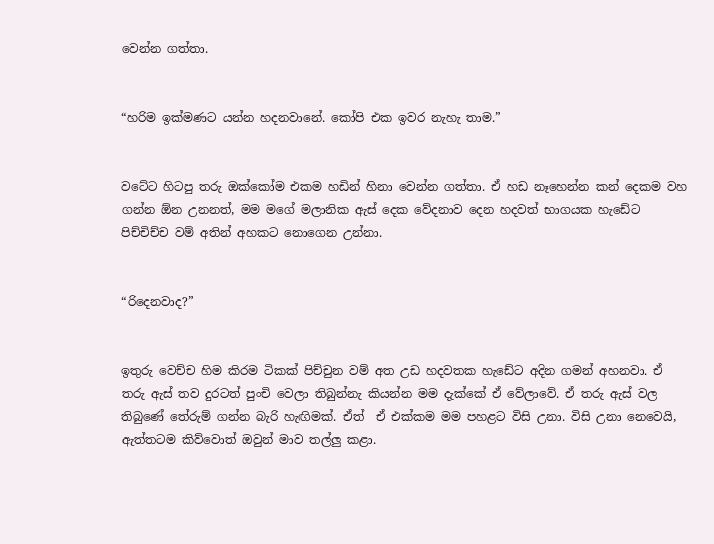වෙන්න ගත්තා.


“හරිම ඉක්මණට යන්න හදනවානේ. කෝපි එක ඉවර නැහැ තාම.”


වටේට හිටපු තරු ඔක්කෝම එකම හඩින් හිනා වෙන්න ගත්තා. ඒ හඩ නෑහෙන්න කන් දෙකම වහ ගන්න ඕන උනනත්, මම මගේ මලානික ඇස් දෙක වේදනාව දෙන හදවත් භාගයක හැඩේට පිච්චිච්ච වම් අතින් අහකට නොගෙන උන්නා.


“රිදෙනවාද?”


ඉතුරු වෙච්ච හිම කිරම ටිකක් පිච්චුන වම් අත උඩ හදවතක හැඩේට අදින ගමන් අහනවා. ඒ තරු ඇස් තව දුරටත් පුංචි වෙලා තිබුන්නැ කියන්න මම දැක්කේ ඒ වේලාවේ. ඒ තරු ඇස් වල තිබුණේ තේරුම් ගන්න බැරි හැඟිමක්. ඒත්  ඒ එක්කම මම පහළට විසි උනා. විසි උනා නෙවෙයි, ඇත්තටම කිව්වොත් ඔවුන් මාව තල්ලු කළා.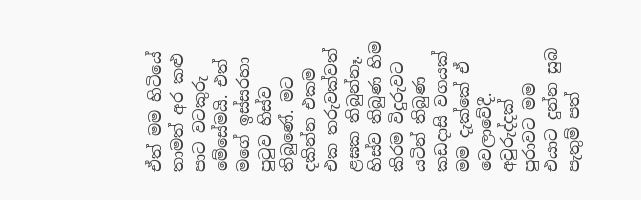ඒත් මම හිටියේ තාමත් අර කළු පාට වටකුරු මේසේමයි. එත් මගේ ඉස්සරහා පුටුව හිස්ව තිබුණේ. මට දකින්න එකම එක තරුවක්වත් ළඝක තිබුන්නෑ. හිස්ව තිබුණ හිම කිරම විදුරුවට යටින් තිබුණ කඩදාසි වගයක් මම දැක්කේ ඒ වෙලාවේදී. අවුරුද්දක් පුරාවට මම එයාට දුන්න සුබ පැතුම් පත්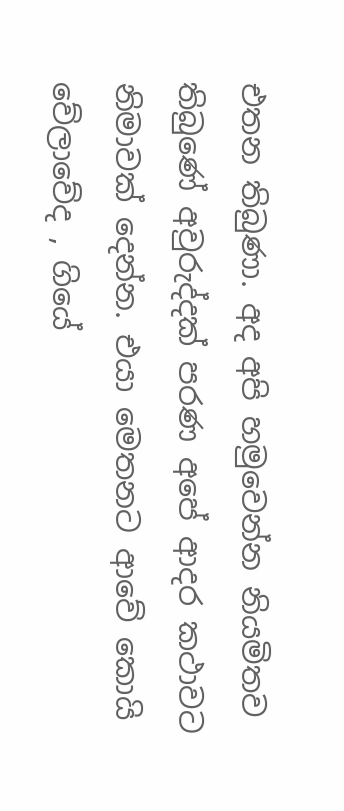එතන තිබුණා. අද අපි හමුවෙන්න නියමිතව තිබුණේ අවුරුද්දක් පරණ අපේ ආදර කථාවට නිමාවක් දෙන්න. එයා මෙතනට ආවේ කොයි වේලාවේද , ගියේ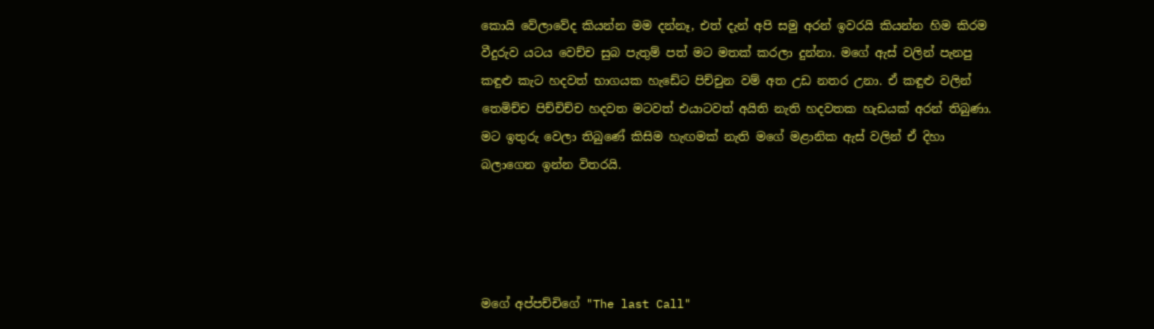කොයි වේලාවේද කියන්න මම දන්නෑ, එත් දැන් අපි සමු අරන් ඉවරයි කියන්න හිම කිරම වීදුරුව යටය වෙච්ච සුබ පැතුම් පත් මට මතක් කරලා දුන්නා. මගේ ඇස් වලින් පැනපු කඳුළු කැට හදවත් භාගයක හැඩේට පිච්චුන වම් අත උඩ නතර උනා. ඒ කඳුළු වලින් තෙමිච්ච පිච්චිච්ච හදවත මටවත් එයාටවත් අයිති නැති හදවතක හැඩයක් අරන් තිබුණා. මට ඉතුරු වෙලා තිබුණේ කිසිම හැඟමක් නැති මගේ මළානික ඇස් වලින් ඒ දිහා බලාගෙන ඉන්න විතරයි.




මගේ අප්පච්චිගේ "The last Call"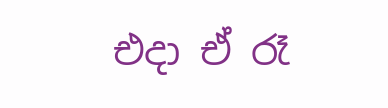එදා ඒ රෑ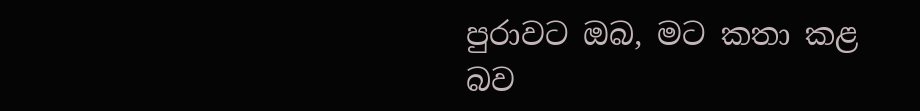පුරාවට ඔබ, මට කතා කළ බව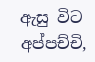ඇසු විට අප්පච්චි,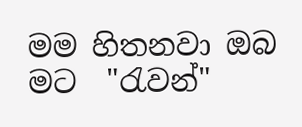මම හිතනවා ඔබ මට  "රැවන්"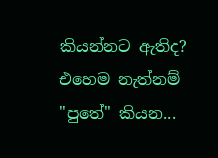කියන්නට ඇතිද? එහෙම නැත්නම් "පුතේ" කියන...